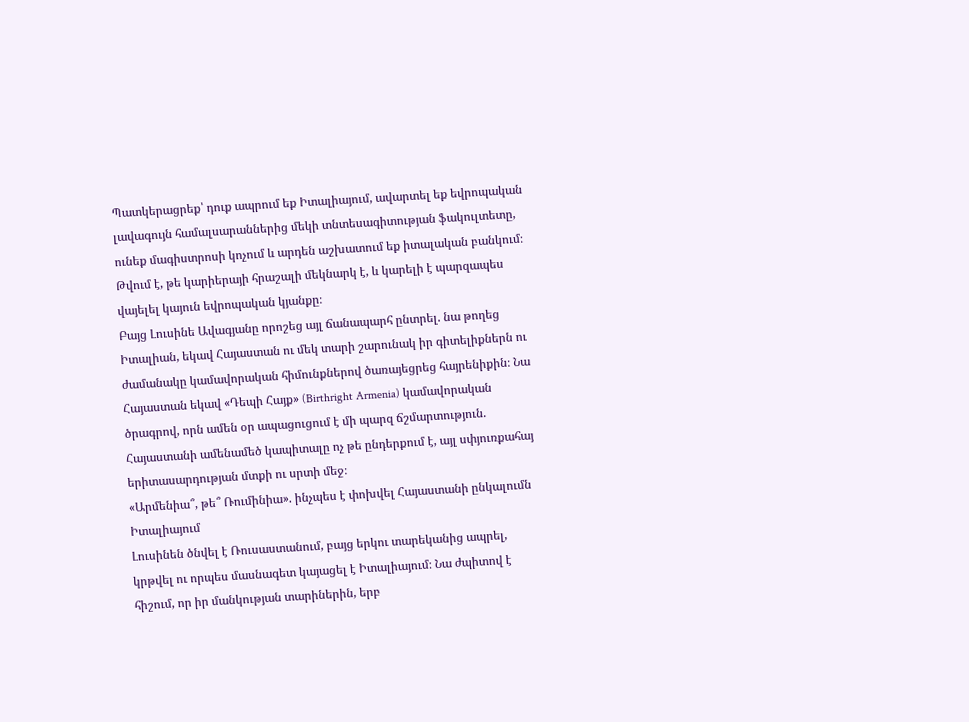Պատկերացրեք՝ դուք ապրում եք Իտալիայում, ավարտել եք եվրոպական լավագույն համալսարաններից մեկի տնտեսագիտության ֆակուլտետը, ունեք մագիստրոսի կոչում և արդեն աշխատում եք իտալական բանկում։ Թվում է, թե կարիերայի հրաշալի մեկնարկ է, և կարելի է պարզապես վայելել կայուն եվրոպական կյանքը։
Բայց Լուսինե Ավագյանը որոշեց այլ ճանապարհ ընտրել. նա թողեց Իտալիան, եկավ Հայաստան ու մեկ տարի շարունակ իր գիտելիքներն ու ժամանակը կամավորական հիմունքներով ծառայեցրեց հայրենիքին։ Նա Հայաստան եկավ «Դեպի Հայք» (Birthright Armenia) կամավորական ծրագրով, որն ամեն օր ապացուցում է մի պարզ ճշմարտություն. Հայաստանի ամենամեծ կապիտալը ոչ թե ընդերքում է, այլ սփյուռքահայ երիտասարդության մտքի ու սրտի մեջ։
«Արմենիա՞, թե՞ Ռումինիա». ինչպես է փոխվել Հայաստանի ընկալումն Իտալիայում
Լուսինեն ծնվել է Ռուսաստանում, բայց երկու տարեկանից ապրել, կրթվել ու որպես մասնագետ կայացել է Իտալիայում։ Նա ժպիտով է հիշում, որ իր մանկության տարիներին, երբ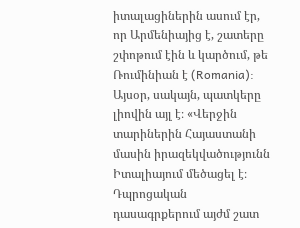իտալացիներին ասում էր, որ Արմենիայից է, շատերը շփոթում էին և կարծում, թե Ռումինիան է (Romania):
Այսօր, սակայն, պատկերը լիովին այլ է։ «Վերջին տարիներին Հայաստանի մասին իրազեկվածությունն Իտալիայում մեծացել է։ Դպրոցական դասագրքերում այժմ շատ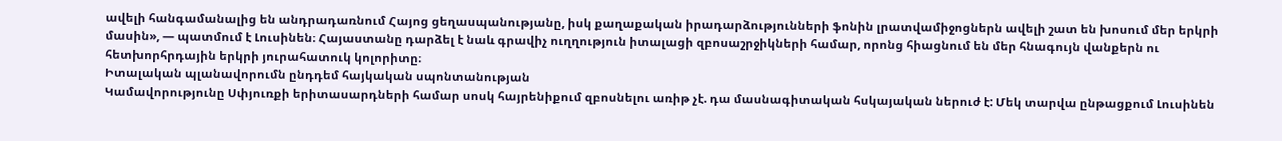ավելի հանգամանալից են անդրադառնում Հայոց ցեղասպանությանը, իսկ քաղաքական իրադարձությունների ֆոնին լրատվամիջոցներն ավելի շատ են խոսում մեր երկրի մասին», — պատմում է Լուսինեն։ Հայաստանը դարձել է նաև գրավիչ ուղղություն իտալացի զբոսաշրջիկների համար, որոնց հիացնում են մեր հնագույն վանքերն ու հետխորհրդային երկրի յուրահատուկ կոլորիտը։
Իտալական պլանավորումն ընդդեմ հայկական սպոնտանության
Կամավորությունը Սփյուռքի երիտասարդների համար սոսկ հայրենիքում զբոսնելու առիթ չէ. դա մասնագիտական հսկայական ներուժ է: Մեկ տարվա ընթացքում Լուսինեն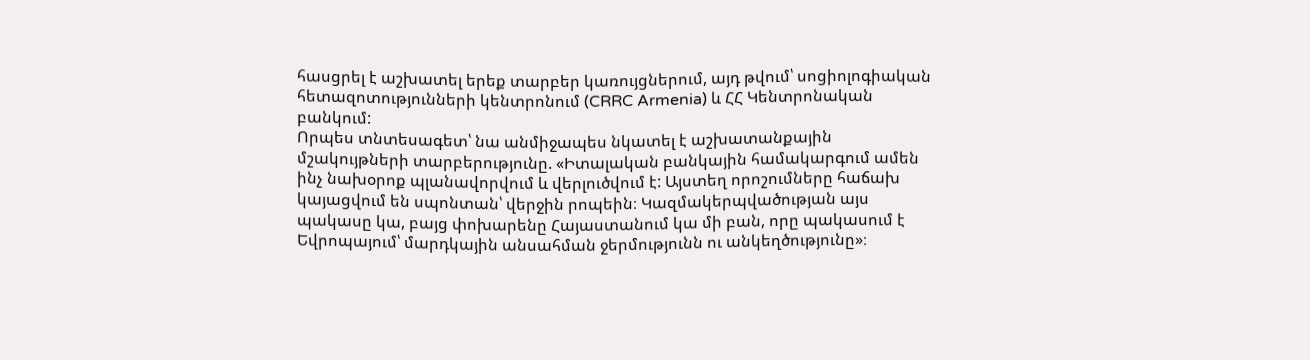հասցրել է աշխատել երեք տարբեր կառույցներում, այդ թվում՝ սոցիոլոգիական հետազոտությունների կենտրոնում (CRRC Armenia) և ՀՀ Կենտրոնական բանկում:
Որպես տնտեսագետ՝ նա անմիջապես նկատել է աշխատանքային մշակույթների տարբերությունը. «Իտալական բանկային համակարգում ամեն ինչ նախօրոք պլանավորվում և վերլուծվում է: Այստեղ որոշումները հաճախ կայացվում են սպոնտան՝ վերջին րոպեին։ Կազմակերպվածության այս պակասը կա, բայց փոխարենը Հայաստանում կա մի բան, որը պակասում է Եվրոպայում՝ մարդկային անսահման ջերմությունն ու անկեղծությունը»։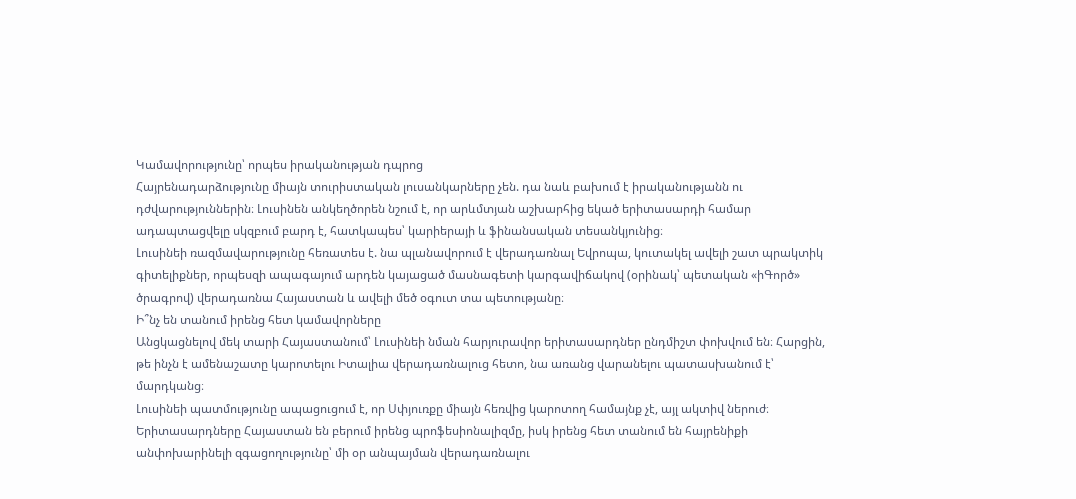Կամավորությունը՝ որպես իրականության դպրոց
Հայրենադարձությունը միայն տուրիստական լուսանկարները չեն. դա նաև բախում է իրականությանն ու դժվարություններին։ Լուսինեն անկեղծորեն նշում է, որ արևմտյան աշխարհից եկած երիտասարդի համար ադապտացվելը սկզբում բարդ է, հատկապես՝ կարիերայի և ֆինանսական տեսանկյունից։
Լուսինեի ռազմավարությունը հեռատես է. նա պլանավորում է վերադառնալ Եվրոպա, կուտակել ավելի շատ պրակտիկ գիտելիքներ, որպեսզի ապագայում արդեն կայացած մասնագետի կարգավիճակով (օրինակ՝ պետական «իԳործ» ծրագրով) վերադառնա Հայաստան և ավելի մեծ օգուտ տա պետությանը։
Ի՞նչ են տանում իրենց հետ կամավորները
Անցկացնելով մեկ տարի Հայաստանում՝ Լուսինեի նման հարյուրավոր երիտասարդներ ընդմիշտ փոխվում են։ Հարցին, թե ինչն է ամենաշատը կարոտելու Իտալիա վերադառնալուց հետո, նա առանց վարանելու պատասխանում է՝ մարդկանց։
Լուսինեի պատմությունը ապացուցում է, որ Սփյուռքը միայն հեռվից կարոտող համայնք չէ, այլ ակտիվ ներուժ։ Երիտասարդները Հայաստան են բերում իրենց պրոֆեսիոնալիզմը, իսկ իրենց հետ տանում են հայրենիքի անփոխարինելի զգացողությունը՝ մի օր անպայման վերադառնալու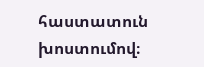հաստատուն խոստումով։